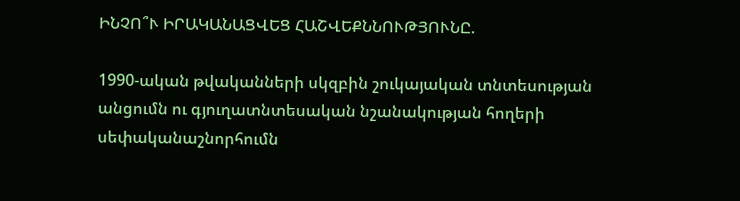ԻՆՉՈ՞Ւ ԻՐԱԿԱՆԱՑՎԵՑ ՀԱՇՎԵՔՆՆՈՒԹՅՈՒՆԸ.

1990-ական թվականների սկզբին շուկայական տնտեսության անցումն ու գյուղատնտեսական նշանակության հողերի սեփականաշնորհումն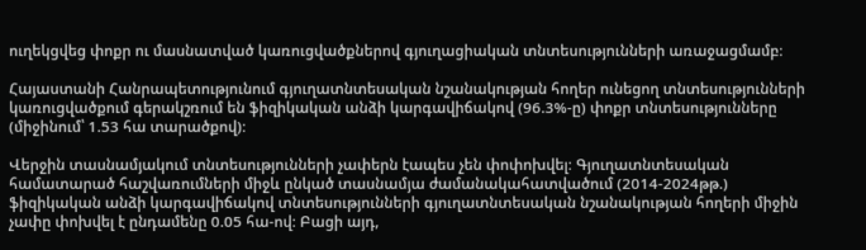ուղեկցվեց փոքր ու մասնատված կառուցվածքներով գյուղացիական տնտեսությունների առաջացմամբ։

Հայաստանի Հանրապետությունում գյուղատնտեսական նշանակության հողեր ունեցող տնտեսությունների կառուցվածքում գերակշռում են ֆիզիկական անձի կարգավիճակով (96.3%-ը) փոքր տնտեսությունները (միջինում՝ 1.53 հա տարածքով)։

Վերջին տասնամյակում տնտեսությունների չափերն էապես չեն փոփոխվել։ Գյուղատնտեսական համատարած հաշվառումների միջև ընկած տասնամյա ժամանակահատվածում (2014-2024թթ.) ֆիզիկական անձի կարգավիճակով տնտեսությունների գյուղատնտեսական նշանակության հողերի միջին չափը փոխվել է ընդամենը 0.05 հա-ով։ Բացի այդ,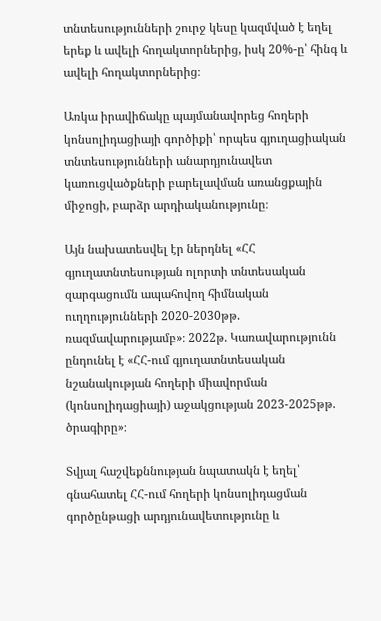տնտեսությունների շուրջ կեսը կազմված է եղել երեք և ավելի հողակտորներից, իսկ 20%-ը՝ հինգ և ավելի հողակտորներից։

Առկա իրավիճակը պայմանավորեց հողերի կոնսոլիդացիայի գործիքի՝ որպես գյուղացիական տնտեսությունների անարդյունավետ կառուցվածքների բարելավման առանցքային միջոցի, բարձր արդիականությունը։

Այն նախատեսվել էր ներդնել «ՀՀ գյուղատնտեսության ոլորտի տնտեսական զարգացումն ապահովող հիմնական ուղղությունների 2020-2030թթ. ռազմավարությամբ»։ 2022թ. Կառավարությունն ընդունել է «ՀՀ-ում գյուղատնտեսական նշանակության հողերի միավորման (կոնսոլիդացիայի) աջակցության 2023-2025թթ. ծրագիրը»։

Տվյալ հաշվեքննության նպատակն է եղել՝ գնահատել ՀՀ-ում հողերի կոնսոլիդացման գործընթացի արդյունավետությունը և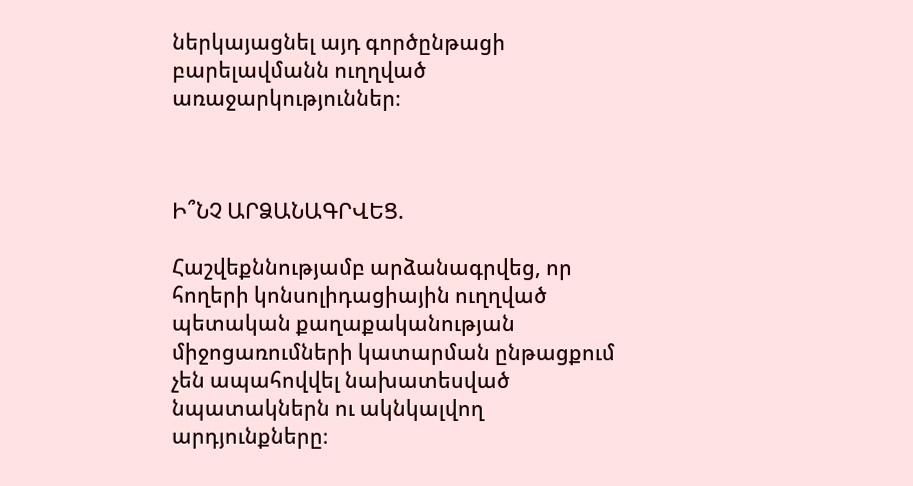ներկայացնել այդ գործընթացի բարելավմանն ուղղված առաջարկություններ։



Ի՞ՆՉ ԱՐՁԱՆԱԳՐՎԵՑ.

Հաշվեքննությամբ արձանագրվեց, որ հողերի կոնսոլիդացիային ուղղված պետական քաղաքականության միջոցառումների կատարման ընթացքում չեն ապահովվել նախատեսված նպատակներն ու ակնկալվող արդյունքները։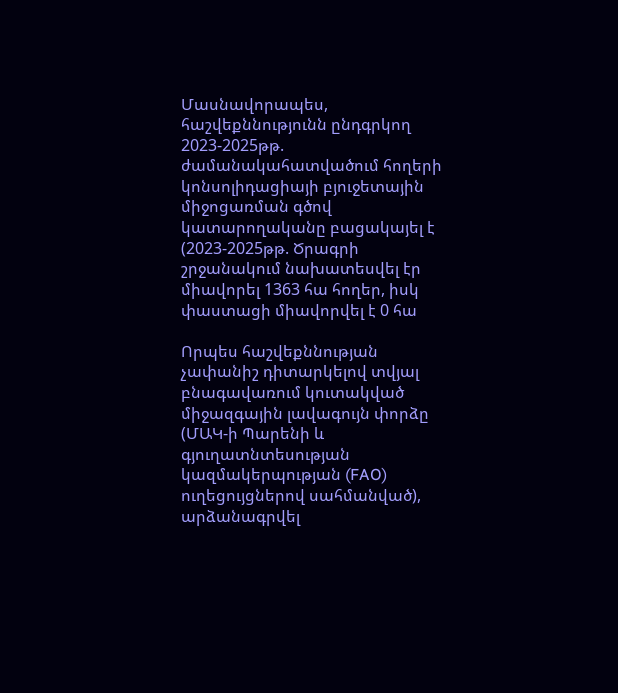Մասնավորապես, հաշվեքննությունն ընդգրկող 2023-2025թթ. ժամանակահատվածում հողերի կոնսոլիդացիայի բյուջետային միջոցառման գծով կատարողականը բացակայել է (2023-2025թթ. Ծրագրի շրջանակում նախատեսվել էր միավորել 1363 հա հողեր, իսկ փաստացի միավորվել է 0 հա

Որպես հաշվեքննության չափանիշ դիտարկելով տվյալ բնագավառում կուտակված միջազգային լավագույն փորձը (ՄԱԿ-ի Պարենի և գյուղատնտեսության կազմակերպության (FAO) ուղեցույցներով սահմանված), արձանագրվել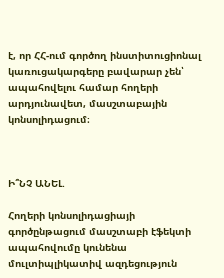է, որ ՀՀ-ում գործող ինստիտուցիոնալ կառուցակարգերը բավարար չեն՝ ապահովելու համար հողերի արդյունավետ, մասշտաբային կոնսոլիդացում։



Ի՞ՆՉ ԱՆԵԼ.

Հողերի կոնսոլիդացիայի գործընթացում մասշտաբի էֆեկտի ապահովումը կունենա մուլտիպլիկատիվ ազդեցություն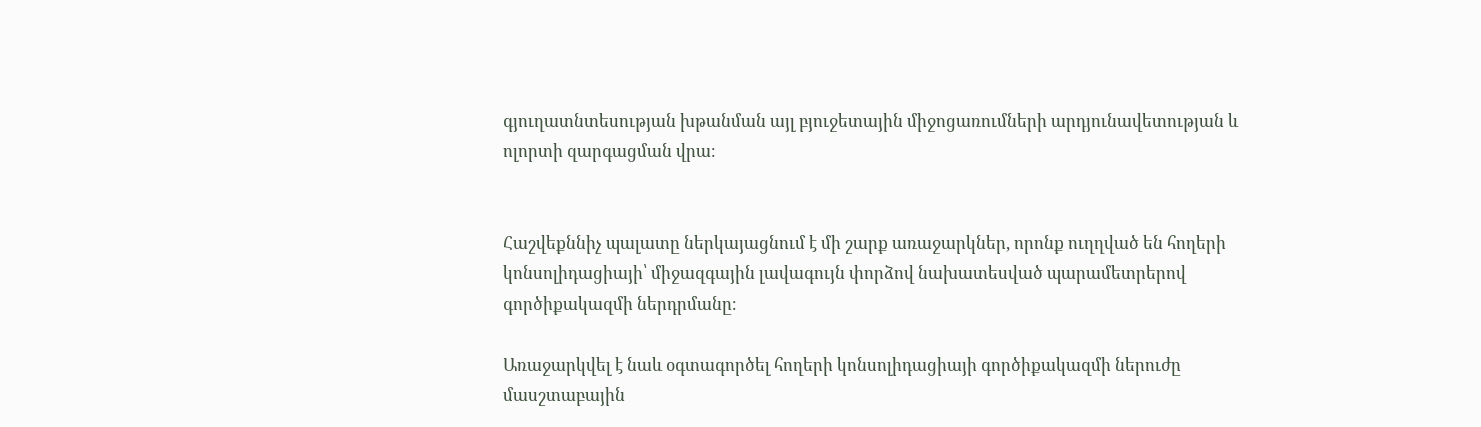գյուղատնտեսության խթանման այլ բյուջետային միջոցառումների արդյունավետության և ոլորտի զարգացման վրա։


Հաշվեքննիչ պալատը ներկայացնում է մի շարք առաջարկներ, որոնք ուղղված են հողերի կոնսոլիդացիայի՝ միջազգային լավագույն փորձով նախատեսված պարամետրերով գործիքակազմի ներդրմանը։

Առաջարկվել է նաև օգտագործել հողերի կոնսոլիդացիայի գործիքակազմի ներուժը մասշտաբային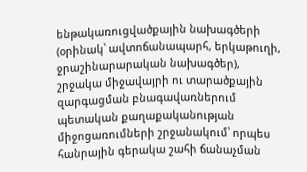ենթակառուցվածքային նախագծերի (օրինակ՝ ավտոճանապարհ, երկաթուղի, ջրաշինարարական նախագծեր), շրջակա միջավայրի ու տարածքային զարգացման բնագավառներում պետական քաղաքականության միջոցառումների շրջանակում՝ որպես հանրային գերակա շահի ճանաչման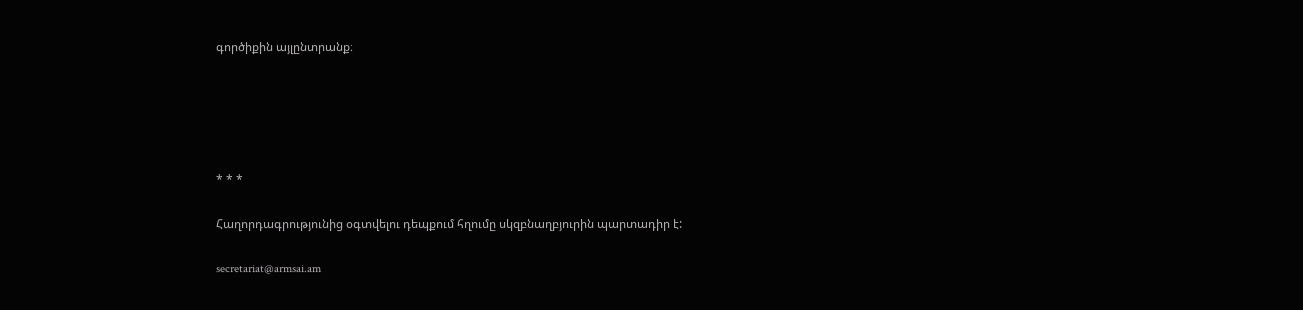գործիքին այլընտրանք։





* * *

Հաղորդագրությունից օգտվելու դեպքում հղումը սկզբնաղբյուրին պարտադիր է:

secretariat@armsai.am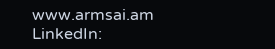www.armsai.am
LinkedIn: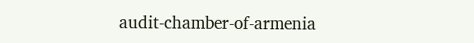audit-chamber-of-armenia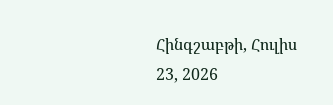Հինգշաբթի, Հուլիս 23, 2026